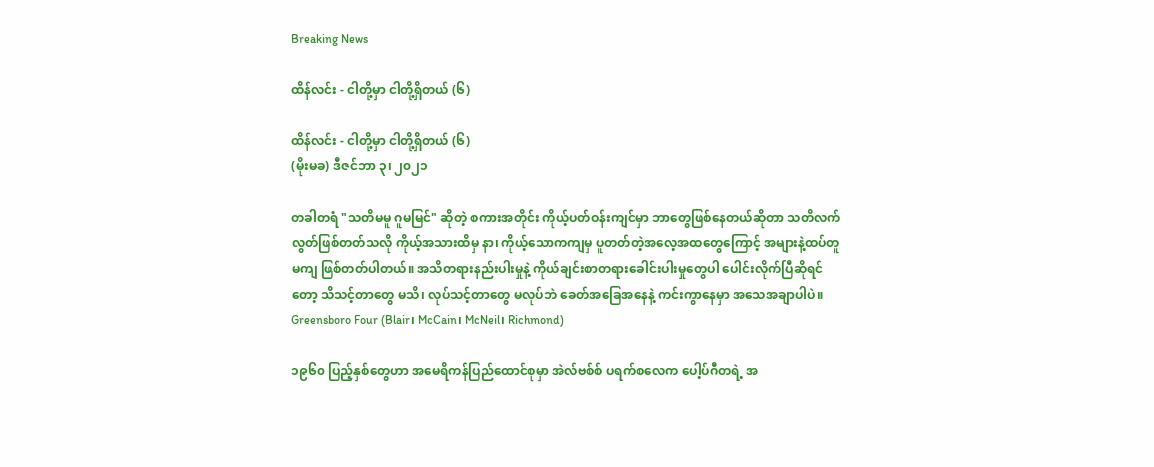Breaking News

ထိန်လင်း - ငါတို့မှာ ငါတို့ရှိတယ် (၆)

ထိန်လင်း - ငါတို့မှာ ငါတို့ရှိတယ် (၆)
(မိုးမခ) ဒီဇင်ဘာ ၃၊ ၂၀၂၁

တခါတရံ "သတိမမူ ဂူမမြင်" ဆိုတဲ့ စကားအတိုင်း ကိုယ့်ပတ်ဝန်းကျင်မှာ ဘာတွေဖြစ်နေတယ်ဆိုတာ သတိလက်လွတ်ဖြစ်တတ်သလို ကိုယ့်အသားထိမှ နာ၊ ကိုယ့်သောကကျမှ ပူတတ်တဲ့အလေ့အထတွေကြောင့် အများနဲ့ထပ်တူမကျ ဖြစ်တတ်ပါတယ်။ အသိတရားနည်းပါးမှုနဲ့ ကိုယ်ချင်းစာတရားခေါင်းပါးမှုတွေပါ ပေါင်းလိုက်ပြီဆိုရင်တော့ သိသင့်တာတွေ မသိ၊ လုပ်သင့်တာတွေ မလုပ်ဘဲ ခေတ်အခြေအနေနဲ့ ကင်းကွာနေမှာ အသေအချာပါပဲ။
Greensboro Four (Blair၊ McCain၊ McNeil၊ Richmond)

၁၉၆၀ ပြည့်နှစ်တွေဟာ အမေရိကန်ပြည်ထောင်စုမှာ အဲလ်ဗစ်စ် ပရက်စလေက ပေါ့ပ်ဂီတရဲ့ အ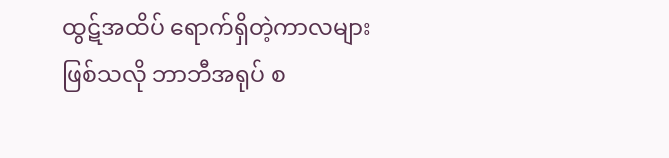ထွဋ်အထိပ် ရောက်ရှိတဲ့ကာလများဖြစ်သလို ဘာဘီအရုပ် စ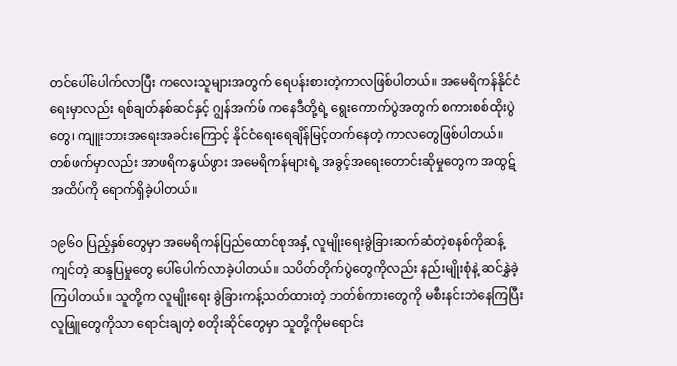တင်ပေါ်ပေါက်လာပြီး ကလေးသူများအတွက် ရေပန်းစားတဲ့ကာလဖြစ်ပါတယ်။ အမေရိကန်နိုင်ငံရေးမှာလည်း ရစ်ချတ်နစ်ဆင်နှင့် ဂျွန်အက်ဖ် ကနေဒီတို့ရဲ့ ရွေးကောက်ပွဲအတွက် စကားစစ်ထိုးပွဲတွေ၊ ကျူးဘားအရေးအခင်းကြောင့် နိုင်ငံရေးရေချိန်မြင့်တက်နေတဲ့ ကာလတွေဖြစ်ပါတယ်။ တစ်ဖက်မှာလည်း အာဖရိကနွယ်ဖွား အမေရိကန်များရဲ့ အခွင့်အရေးတောင်းဆိုမှုတွေက အထွဋ်အထိပ်ကို ရောက်ရှိခဲ့ပါတယ်။

၁၉၆၀ ပြည့်နှစ်တွေမှာ အမေရိကန်ပြည်ထောင်စုအနှံ့ လူမျိုးရေးခွဲခြားဆက်ဆံတဲ့စနစ်ကိုဆန့်ကျင်တဲ့ ဆန္ဒပြမှုတွေ ပေါ်ပေါက်လာခဲ့ပါတယ်။ သပိတ်တိုက်ပွဲတွေကိုလည်း နည်းမျိုးစုံနဲ့ ဆင်နွှဲခဲ့ကြပါတယ်။ သူတို့က လူမျိုးရေး ခွဲခြားကန့်သတ်ထားတဲ့ ဘတ်စ်ကားတွေကို မစီးနင်းဘဲနေကြပြီး လူဖြူတွေကိုသာ ရောင်းချတဲ့ စတိုးဆိုင်တွေမှာ သူတို့ကိုမရောင်း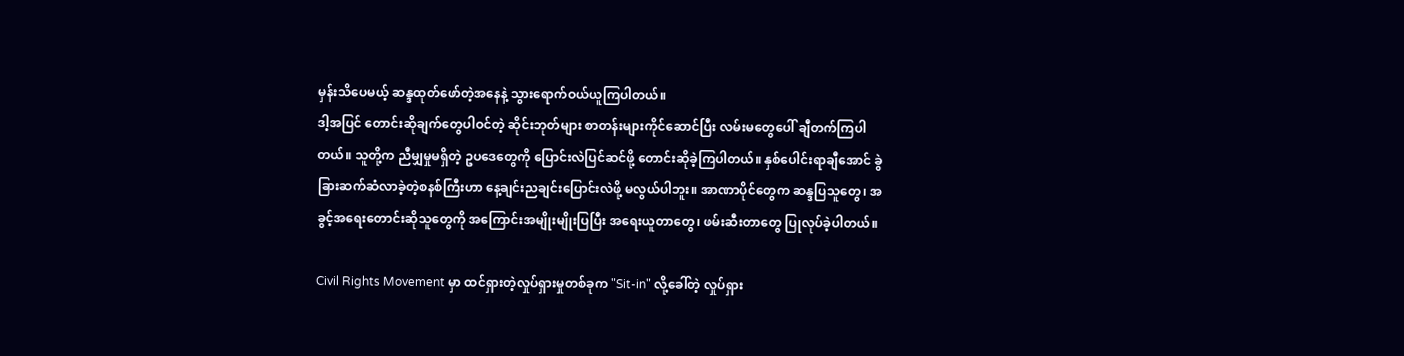မှန်းသိပေမယ့် ဆန္ဒထုတ်ဖော်တဲ့အနေနဲ့ သွားရောက်ဝယ်ယူကြပါတယ်။
ဒါ့အပြင် တောင်းဆိုချက်တွေပါဝင်တဲ့ ဆိုင်းဘုတ်များ စာတန်းများကိုင်ဆောင်ပြီး လမ်းမတွေပေါ် ချီတက်ကြပါတယ်။ သူတို့က ညီမျှမှုမရှိတဲ့ ဥပဒေတွေကို ပြောင်းလဲပြင်ဆင်ဖို့ တောင်းဆိုခဲ့ကြပါတယ်။ နှစ်ပေါင်းရာချီအောင် ခွဲခြားဆက်ဆံလာခဲ့တဲ့စနစ်ကြီးဟာ နေ့ချင်းညချင်းပြောင်းလဲဖို့ မလွယ်ပါဘူး။ အာဏာပိုင်တွေက ဆန္ဒပြသူတွေ၊ အခွင့်အရေးတောင်းဆိုသူတွေကို အကြောင်းအမျိုးမျိုးပြပြီး အရေးယူတာတွေ၊ ဖမ်းဆီးတာတွေ ပြုလုပ်ခဲ့ပါတယ်။

Civil Rights Movement မှာ ထင်ရှားတဲ့လှုပ်ရှားမှုတစ်ခုက "Sit-in" လို့ခေါ်တဲ့ လှုပ်ရှား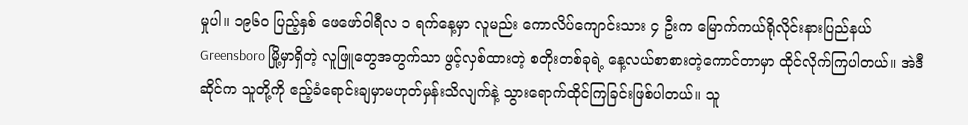မှုပါ။ ၁၉၆၀ ပြည့်နှစ် ဖေဖော်ဝါရီလ ၁ ရက်နေ့မှာ လူမည်း ကောလိပ်ကျောင်းသား ၄ ဦးက မြောက်ကယ်ရိုလိုင်းနားပြည်နယ် Greensboro မြို့မှာရှိတဲ့ လူဖြူတွေအတွက်သာ ဖွင့်လှစ်ထားတဲ့ စတိုးတစ်ခုရဲ့ နေ့လယ်စာစားတဲ့ကောင်တာမှာ ထိုင်လိုက်ကြပါတယ်။ အဲဒီဆိုင်က သူတို့ကို ဧည့်ခံရောင်းချမှာမဟုတ်မှန်းသိလျက်နဲ့ သွားရောက်ထိုင်ကြခြင်းဖြစ်ပါတယ်။ သူ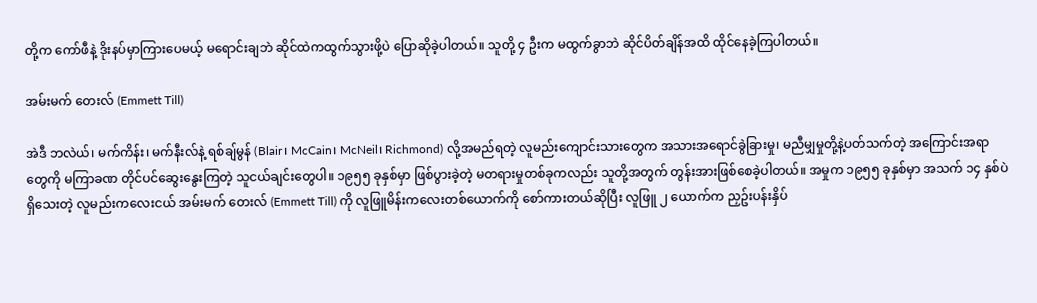တို့က ကော်ဖီနဲ့ ဒိုးနပ်မှာကြားပေမယ့် မရောင်းချဘဲ ဆိုင်ထဲကထွက်သွားဖို့ပဲ ပြောဆိုခဲ့ပါတယ်။ သူတို့ ၄ ဦးက မထွက်ခွာဘဲ ဆိုင်ပိတ်ချိန်အထိ ထိုင်နေခဲ့ကြပါတယ်။

အမ်းမက် တေးလ် (Emmett Till)

အဲဒီ ဘလဲယ်၊ မက်ကိန်း၊ မက်နီးလ်နဲ့ ရစ်ချ်မွန် (Blair၊ McCain၊ McNeil၊ Richmond) လို့အမည်ရတဲ့ လူမည်းကျောင်းသားတွေက အသားအရောင်ခွဲခြားမှု၊ မညီမျှမှုတို့နဲ့ပတ်သက်တဲ့ အကြောင်းအရာတွေကို မကြာခဏ တိုင်ပင်ဆွေးနွေးကြတဲ့ သူငယ်ချင်းတွေပါ။ ၁၉၅၅ ခုနှစ်မှာ ဖြစ်ပွားခဲ့တဲ့ မတရားမှုတစ်ခုကလည်း သူတို့အတွက် တွန်းအားဖြစ်စေခဲ့ပါတယ်။ အမှုက ၁၉၅၅ ခုနှစ်မှာ အသက် ၁၄ နှစ်ပဲရှိသေးတဲ့ လူမည်းကလေးငယ် အမ်းမက် တေးလ် (Emmett Till) ကို လူဖြူမိန်းကလေးတစ်ယောက်ကို စော်ကားတယ်ဆိုပြီး လူဖြူ ၂ ယောက်က ညှဥ်းပန်းနှိပ်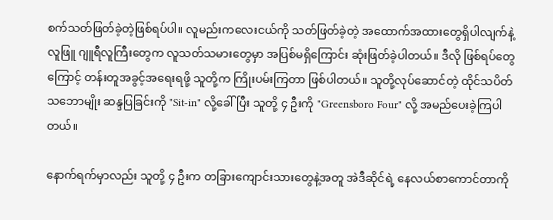စက်သတ်ဖြတ်ခဲ့တဲ့ဖြစ်ရပ်ပါ။ လူမည်းကလေးငယ်ကို သတ်ဖြတ်ခဲ့တဲ့ အထောက်အထားတွေရှိပါလျက်နဲ့ လူဖြူ ဂျူရီလူကြီးတွေက လူသတ်သမားတွေမှာ အပြစ်မရှိကြောင်း ဆုံးဖြတ်ခဲ့ပါတယ်။ ဒီလို ဖြစ်ရပ်တွေကြောင့် တန်းတူအခွင့်အရေးရဖို့ သူတို့က ကြိုးပမ်းကြတာ ဖြစ်ပါတယ်။ သူတို့လုပ်ဆောင်တဲ့ ထိုင်သပိတ်သဘောမျိုး ဆန္ဒပြခြင်းကို "Sit-in" လို့ခေါ်ပြီး သူတို့ ၄ ဦးကို "Greensboro Four" လို့ အမည်ပေးခဲ့ကြပါတယ်။

နောက်ရက်မှာလည်း သူတို့ ၄ ဦးက တခြားကျောင်းသားတွေနဲ့အတူ အဲဒီဆိုင်ရဲ့ နေလယ်စာကောင်တာကို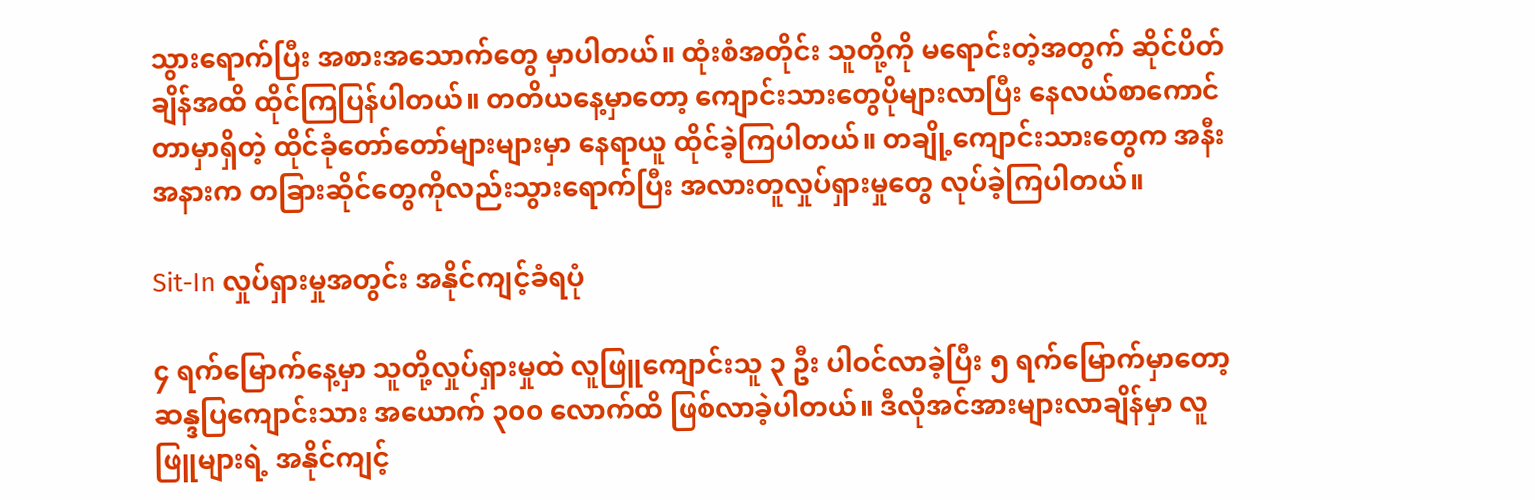သွားရောက်ပြီး အစားအသောက်တွေ မှာပါတယ်။ ထုံးစံအတိုင်း သူတို့ကို မရောင်းတဲ့အတွက် ဆိုင်ပိတ်ချိန်အထိ ထိုင်ကြပြန်ပါတယ်။ တတိယနေ့မှာတော့ ကျောင်းသားတွေပိုများလာပြီး နေလယ်စာကောင်တာမှာရှိတဲ့ ထိုင်ခုံတော်တော်များများမှာ နေရာယူ ထိုင်ခဲ့ကြပါတယ်။ တချို့ကျောင်းသားတွေက အနီးအနားက တခြားဆိုင်တွေကိုလည်းသွားရောက်ပြီး အလားတူလှုပ်ရှားမှုတွေ လုပ်ခဲ့ကြပါတယ်။

Sit-In လှုပ်ရှားမှုအတွင်း အနိုင်ကျင့်ခံရပုံ

၄ ရက်မြောက်နေ့မှာ သူတို့လှုပ်ရှားမှုထဲ လူဖြူကျောင်းသူ ၃ ဦး ပါဝင်လာခဲ့ပြီး ၅ ရက်မြောက်မှာတော့ ဆန္ဒပြကျောင်းသား အယောက် ၃၀၀ လောက်ထိ ဖြစ်လာခဲ့ပါတယ်။ ဒီလိုအင်အားများလာချိန်မှာ လူဖြူများရဲ့ အနိုင်ကျင့်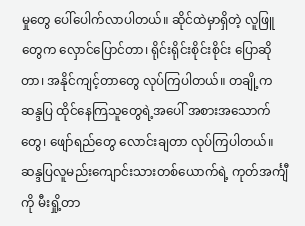မှုတွေ ပေါ်ပေါက်လာပါတယ်။ ဆိုင်ထဲမှာရှိတဲ့ လူဖြူတွေက လှောင်ပြောင်တာ၊ ရိုင်းရိုင်းစိုင်းစိုင်း ပြောဆိုတာ၊ အနိုင်ကျင့်တာတွေ လုပ်ကြပါတယ်။ တချို့က ဆန္ဒပြ ထိုင်နေကြသူတွေရဲ့အပေါ် အစားအသောက်တွေ၊ ဖျော်ရည်တွေ လောင်းချတာ လုပ်ကြပါတယ်။ ဆန္ဒပြလူမည်းကျောင်းသားတစ်ယောက်ရဲ့ ကုတ်အင်္ကျီကို မီးရှို့တာ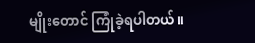မျိုးတောင် ကြုံခဲ့ရပါတယ်။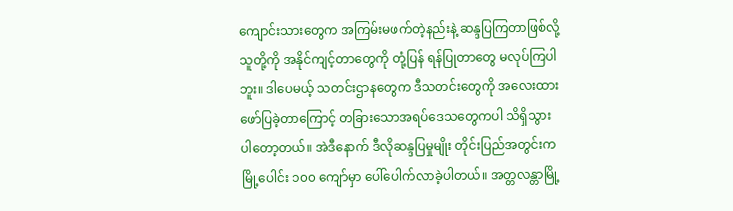ကျောင်းသားတွေက အကြမ်းမဖက်တဲ့နည်းနဲ့ ဆန္ဒပြကြတာဖြစ်လို့ သူတို့ကို အနိုင်ကျင့်တာတွေကို တုံ့ပြန် ရန်ပြုတာတွေ မလုပ်ကြပါဘူး။ ဒါပေမယ့် သတင်းဌာနတွေက ဒီသတင်းတွေကို အလေးထားဖော်ပြခဲ့တာကြောင့် တခြားသောအရပ်ဒေသတွေကပါ သိရှိသွားပါတော့တယ်။ အဲဒီနောက် ဒီလိုဆန္ဒပြမှုမျိုး တိုင်းပြည်အတွင်းက မြို့ပေါင်း ၁၀၀ ကျော်မှာ ပေါ်ပေါက်လာခဲ့ပါတယ်။ အတ္တလန္တာမြို့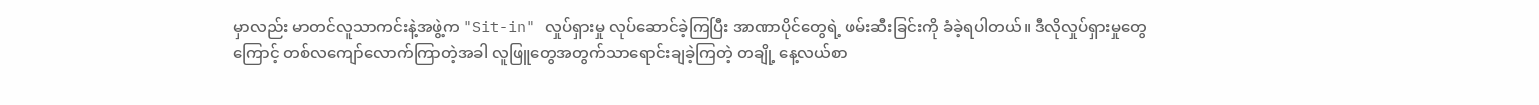မှာလည်း မာတင်လူသာကင်းနဲ့အဖွဲ့က "Sit-in" လှုပ်ရှားမှု လုပ်ဆောင်ခဲ့ကြပြီး အာဏာပိုင်တွေရဲ့ ဖမ်းဆီးခြင်းကို ခံခဲ့ရပါတယ်။ ဒီလိုလှုပ်ရှားမှုတွေကြောင့် တစ်လကျော်လောက်ကြာတဲ့အခါ လူဖြူတွေအတွက်သာရောင်းချခဲ့ကြတဲ့ တချို့ နေ့လယ်စာ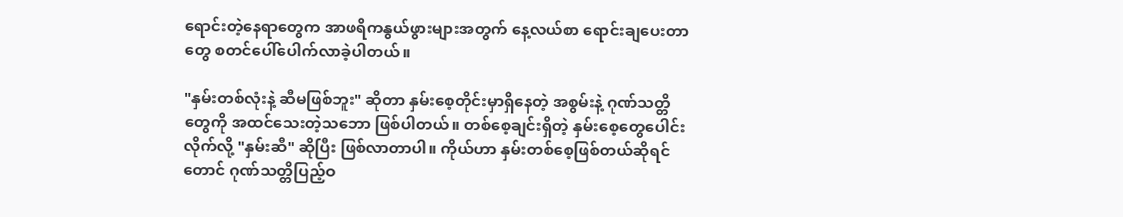ရောင်းတဲ့နေရာတွေက အာဖရိကနွယ်ဖွားများအတွက် နေ့လယ်စာ ရောင်းချပေးတာတွေ စတင်ပေါ်ပေါက်လာခဲ့ပါတယ်။

"နှမ်းတစ်လုံးနဲ့ ဆီမဖြစ်ဘူး" ဆိုတာ နှမ်းစေ့တိုင်းမှာရှိနေတဲ့ အစွမ်းနဲ့ ဂုဏ်သတ္တိတွေကို အထင်သေးတဲ့သဘော ဖြစ်ပါတယ်။ တစ်စေ့ချင်းရှိတဲ့ နှမ်းစေ့တွေပေါင်းလိုက်လို့ "နှမ်းဆီ" ဆိုပြီး ဖြစ်လာတာပါ။ ကိုယ်ဟာ နှမ်းတစ်စေ့ဖြစ်တယ်ဆိုရင်တောင် ဂုဏ်သတ္တိပြည့်ဝ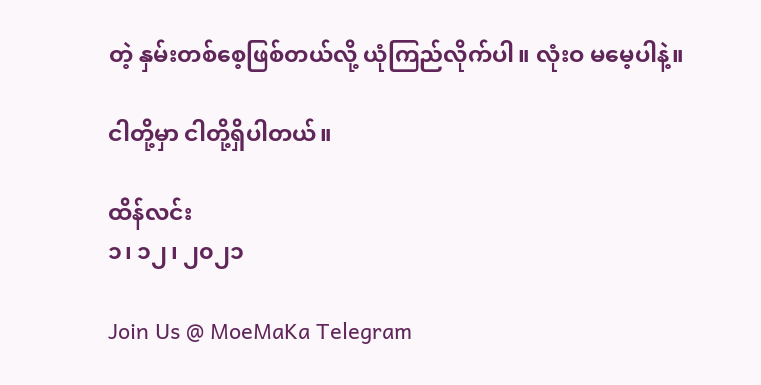တဲ့ နှမ်းတစ်စေ့ဖြစ်တယ်လို့ ယုံကြည်လိုက်ပါ။ လုံးဝ မမေ့ပါနဲ့။

ငါတို့မှာ ငါတို့ရှိပါတယ်။

ထိန်လင်း
၁၊ ၁၂၊ ၂၀၂၁

Join Us @ MoeMaKa Telegram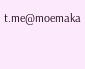t.me@moemaka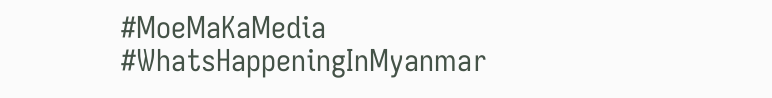#MoeMaKaMedia
#WhatsHappeningInMyanmar